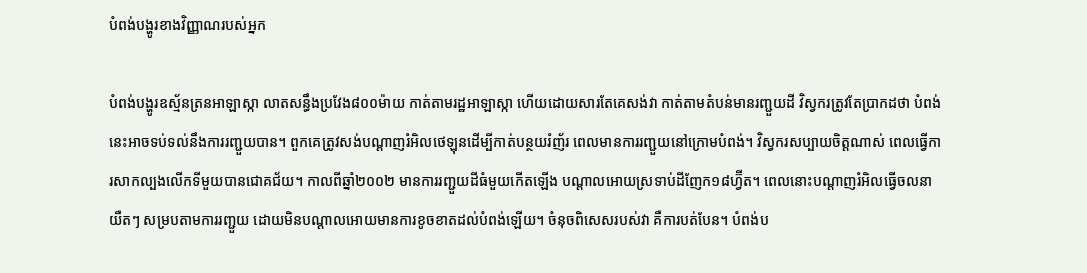បំពង់បង្ហូរខាងវិញ្ញាណរបស់អ្នក

បំពង់បង្ហូរឧស្ម័នត្រនអាឡាស្កា លាតសន្ធឹងប្រវែង៨០០ម៉ាយ កាត់តាមរដ្ឋអាឡាស្កា ហើយដោយសារតែគេសង់វា កាត់តាមតំបន់មានរញ្ជួយដី វិស្វករត្រូវតែប្រាកដថា បំពង់នេះអាចទប់ទល់នឹងការរញ្ជួយបាន។ ពួកគេត្រូវសង់បណ្តាញរំអិលថេឡុនដើម្បីកាត់បន្ថយរំញ័រ ពេលមានការរញ្ជួយនៅក្រោមបំពង់។ វិស្វករសប្បាយចិត្តណាស់ ពេលធ្វើការសាកល្បងលើកទីមួយបានជោគជ័យ។ កាលពីឆ្នាំ២០០២ មានការរញ្ជួយដីធំមួយកើតឡើង បណ្តាលអោយស្រទាប់ដីញែក១៨ហ្វ៊ីត។ ពេលនោះបណ្តាញរំអិលធ្វើចលនាយឺតៗ សម្របតាមការរញ្ជួយ ដោយមិនបណ្តាលអោយមានការខូចខាតដល់បំពង់ឡើយ។ ចំនុចពិសេសរបស់វា គឺការបត់បែន។ បំពង់ប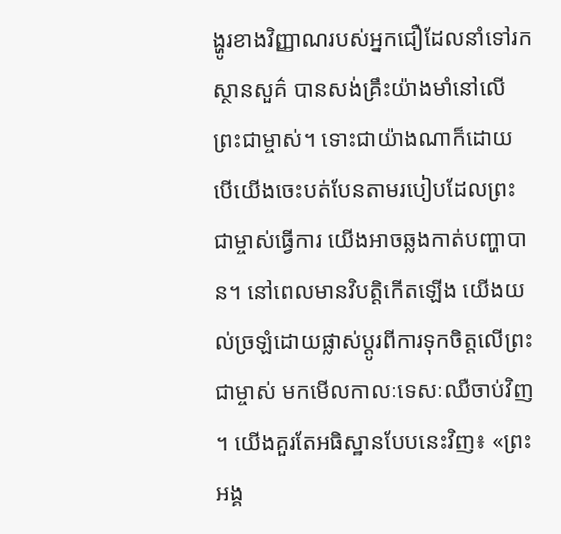ង្ហូរខាងវិញ្ញាណរបស់អ្នកជឿដែលនាំទៅរកស្ថានសួគ៌ បានសង់គ្រឹះយ៉ាងមាំនៅលើព្រះជាម្ចាស់។ ទោះជាយ៉ាងណាក៏ដោយ បើយើងចេះបត់បែនតាមរបៀបដែលព្រះជាម្ចាស់ធ្វើការ យើងអាចឆ្លងកាត់បញ្ហាបាន។ នៅពេលមានវិបត្តិកើតឡើង យើងយល់ច្រឡំដោយផ្លាស់ប្តូរពីការទុកចិត្តលើព្រះជាម្ចាស់ មកមើលកាលៈទេសៈឈឺចាប់វិញ ។ យើងគួរតែអធិស្ឋានបែបនេះវិញ៖ «ព្រះអង្គ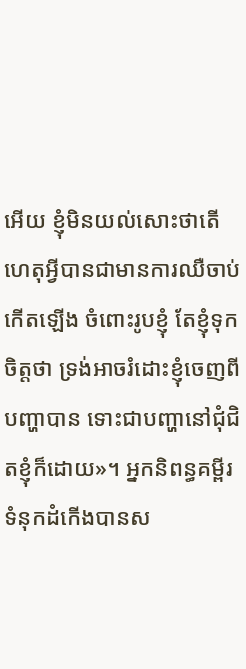អើយ ខ្ញុំមិនយល់សោះថាតើហេតុអ្វីបានជាមានការឈឺចាប់កើតឡើង ចំពោះរូបខ្ញុំ តែខ្ញុំទុកចិត្តថា ទ្រង់អាចរំដោះខ្ញុំចេញពីបញ្ហាបាន ទោះជាបញ្ហានៅជុំជិតខ្ញុំក៏ដោយ»។ អ្នកនិពន្ធគម្ពីរទំនុកដំកើងបានស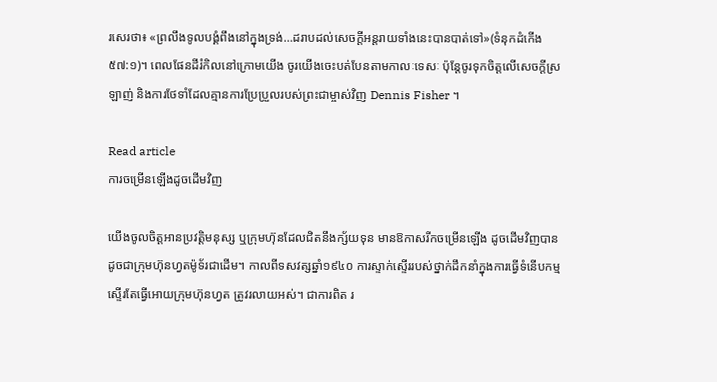រសេរថា៖ «ព្រលឹងទូលបង្គំពឹងនៅក្នុងទ្រង់…ដរាបដល់សេចក្តីអន្តរាយទាំងនេះបានបាត់ទៅ»(ទំនុកដំកើង ៥៧:១)។ ពេលផែនដីរំកិលនៅក្រោមយើង ចូរយើងចេះបត់បែនតាមកាលៈទេសៈ ប៉ុន្តែចូរទុកចិត្តលើសេចក្តីស្រឡាញ់ និងការថែទាំដែលគ្មានការប្រែប្រួលរបស់ព្រះជាម្ចាស់វិញ Dennis Fisher ។

Read article
ការចម្រើនឡើងដូចដើមវិញ

យើងចូលចិត្តអានប្រវត្តិមនុស្ស ឬក្រុមហ៊ុនដែលជិតនឹងក្ស័យទុន មានឱកាសរីកចម្រើនឡើង ដូចដើមវិញបាន ដូចជាក្រុមហ៊ុនហ្វតម៉ូទ័រជាដើម។ កាលពីទសវត្សឆ្នាំ១៩៤០ ការស្ទាក់ស្ទើររបស់ថ្នាក់ដឹកនាំក្នុងការធ្វើទំនើបកម្មស្ទើរតែធ្វើអោយក្រុមហ៊ុនហ្វត ត្រូវរលាយអស់។ ជាការពិត រ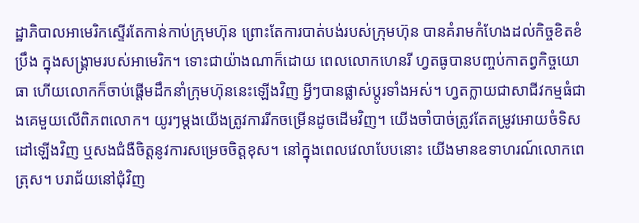ដ្ឋាភិបាលអាមេរិកស្ទើរតែកាន់កាប់ក្រុមហ៊ុន ព្រោះតែការបាត់បង់របស់ក្រុមហ៊ុន បានគំរាមកំហែងដល់កិច្ចខិតខំប្រឹង ក្នុងសង្រ្គាមរបស់អាមេរិក។ ទោះជាយ៉ាងណាក៏ដោយ ពេលលោកហេនរី ហ្វតធូបានបញ្ចប់កាតព្វកិច្ចយោធា ហើយលោកក៏ចាប់ផ្តើមដឹកនាំក្រុមហ៊ុននេះឡើងវិញ អ្វីៗបានផ្លាស់ប្តូរទាំងអស់។ ហ្វតក្លាយជាសាជីវកម្មធំជាងគេមួយលើពិភពលោក។ យូរៗម្តងយើងត្រូវការរីកចម្រើនដូចដើមវិញ។ យើងចាំបាច់ត្រូវតែតម្រូវអោយចំទិសដៅឡើងវិញ ឬសងជំងឺចិត្តនូវការសម្រេចចិត្តខុស។ នៅក្នុងពេលវេលាបែបនោះ យើងមានឧទាហរណ៍លោកពេត្រុស។ បរាជ័យនៅជុំវិញ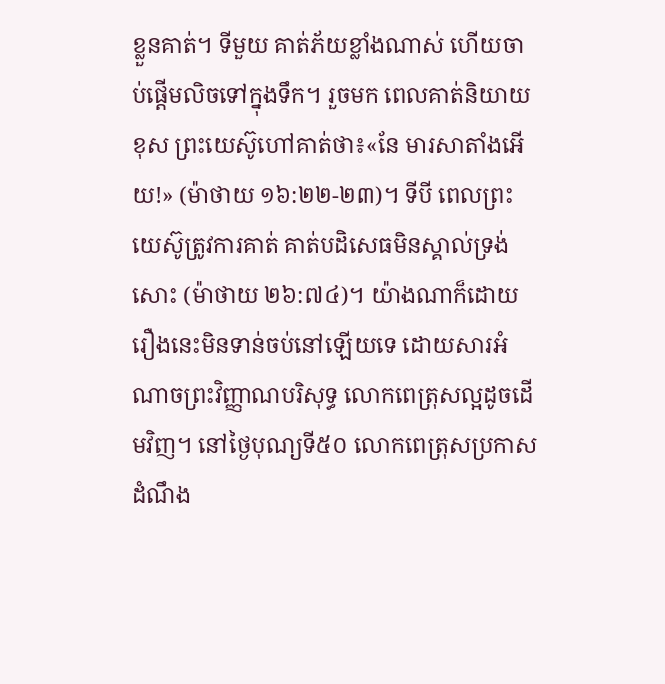ខ្លួនគាត់។ ទីមួយ គាត់ភ័យខ្លាំងណាស់ ហើយចាប់ផ្តើមលិចទៅក្នុងទឹក។ រួចមក ពេលគាត់និយាយខុស ព្រះយេស៊ូហៅគាត់ថា៖«នែ មារសាតាំងអើយ!» (ម៉ាថាយ ១៦:២២-២៣)។ ទីបី ពេលព្រះយេស៊ូត្រូវការគាត់ គាត់បដិសេធមិនស្គាល់ទ្រង់សោះ (ម៉ាថាយ ២៦:៧៤)។ យ៉ាងណាក៏ដោយ រឿងនេះមិនទាន់ចប់នៅឡើយទេ ដោយសារអំណាចព្រះវិញ្ញាណបរិសុទ្ធ លោកពេត្រុសល្អដូចដើមវិញ។ នៅថ្ងៃបុណ្យទី៥០ លោកពេត្រុសប្រកាសដំណឹង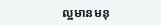ល្អមានមនុ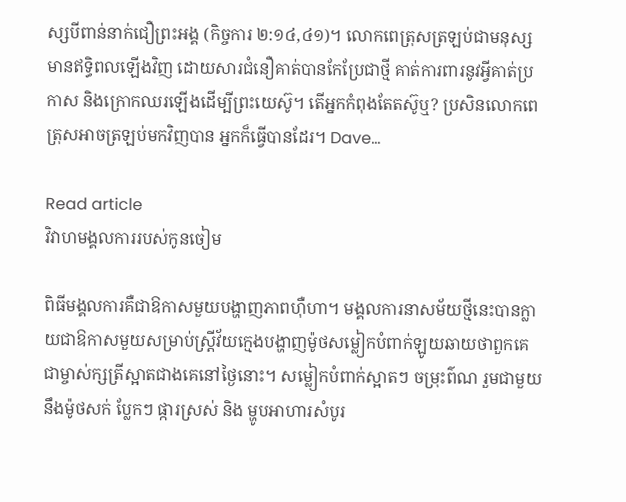ស្សបីពាន់នាក់ជឿព្រះអង្គ (កិច្ចការ ២:១៤,៤១)។ លោកពេត្រុសត្រឡប់ជាមនុស្សមានឥទ្ធិពលឡើងវិញ ដោយសារជំនឿគាត់បានកែប្រែជាថ្មី គាត់ការពារនូវអ្វីគាត់ប្រកាស និងក្រោកឈរឡើងដើម្បីព្រះយេស៊ូ។ តើអ្នកកំពុងតែតស៊ូឬ? ប្រសិនលោកពេត្រុសអាចត្រឡប់មកវិញបាន អ្នកក៏ធ្វើបានដែរ។ Dave…

Read article
វិវាហមង្គលការរបស់កូនចៀម

ពិធីមង្គលការគឺជាឱកាសមួយបង្ហាញភាពហ៊ឺហា។ មង្គលការនាសម័យថ្មីនេះបានក្លាយជាឱកាសមួយសម្រាប់ស្ត្រីវ័យក្មេងបង្ហាញម៉ូថសម្លៀកបំពាក់ឡូយឆាយថាពួកគេជាម្ចាស់ក្សត្រីស្អាតជាងគេនៅថ្ងៃនោះ។ សម្លៀកបំពាក់ស្អាតៗ ចម្រុះព៌ណ រួមជាមួយនឹងម៉ូថសក់ ប្លែកៗ ផ្ការស្រស់ និង ម្ហូបអាហារសំបូរ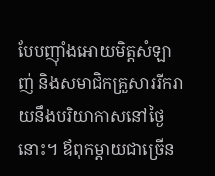បែបញ៉ាំងអោយមិត្តសំឡាញ់ និងសមាជិកគ្រួសាររីករាយនឹងបរិយាកាសនៅថ្ងៃនោះ។ ឪពុកម្តាយជាច្រើន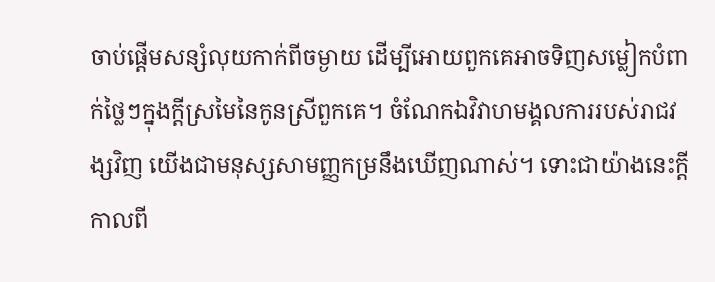ចាប់ផ្តើមសន្សំលុយកាក់ពីចម្ងាយ ដើម្បីអោយពួកគេអាចទិញសម្លៀកបំពាក់ថ្លៃៗក្នុងក្តីស្រមៃនៃកូនស្រីពួកគេ។ ចំណែកឯវិវាហមង្គលការរបស់រាជវង្សវិញ យើងជាមនុស្សសាមញ្ញកម្រនឹងឃើញណាស់។ ទោះជាយ៉ាងនេះក្តី កាលពី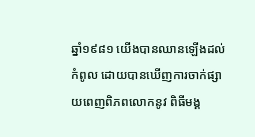ឆ្នាំ១៩៨១ យើងបានឈានឡើងដល់កំពូល ដោយបានឃើញការចាក់ផ្សាយពេញពិភពលោកនូវ ពិធីមង្គ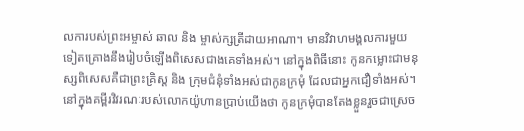លការបស់ព្រះអម្ចាស់ ឆាល និង ម្ចាស់ក្សត្រីដាយអាណា។ មានវិវាហមង្គលការមួយទៀតគ្រោងនឹងរៀបចំឡើងពិសេសជាងគេទាំងអស់។ នៅក្នុងពិធីនោះ កូនកម្លោះជាមនុស្សពិសេសគឺជាព្រះគ្រិស្ត និង ក្រុមជំនុំទាំងអស់ជាកូនក្រមុំ ដែលជាអ្នកជឿទាំងអស់។ នៅក្នុងគម្ពីរវិវរណៈរបស់លោកយ៉ូហានប្រាប់យើងថា កូនក្រមុំបានតែងខ្លួនរួចជាស្រេច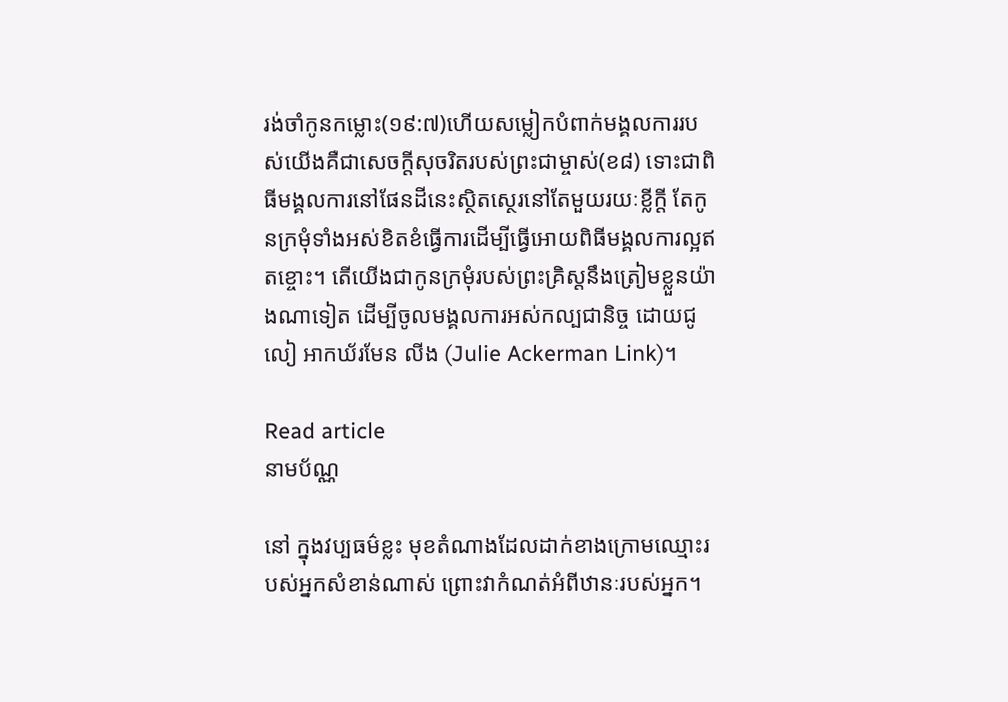រង់ចាំកូនកម្លោះ(១៩:៧)ហើយសម្លៀកបំពាក់មង្គលការរបស់យើងគឺជាសេចក្តីសុចរិតរបស់ព្រះជាម្ចាស់(ខ៨) ទោះជាពិធីមង្គលការនៅផែនដីនេះស្ថិតស្ថេរនៅតែមួយរយៈខ្លីក្តី តែកូនក្រមុំទាំងអស់ខិតខំធ្វើការដើម្បីធ្វើអោយពិធីមង្គលការល្អឥតខ្ចោះ។ តើយើងជាកូនក្រមុំរបស់ព្រះគ្រិស្តនឹងត្រៀមខ្លួនយ៉ាងណាទៀត ដើម្បីចូលមង្គលការអស់កល្បជានិច្ច ដោយជូលៀ អាកឃ័រមែន លីង (Julie Ackerman Link)។

Read article
នាមប័ណ្ណ

នៅ ក្នុងវប្បធម៌ខ្លះ មុខតំណាងដែលដាក់ខាងក្រោមឈ្មោះរបស់អ្នកសំខាន់ណាស់ ព្រោះវាកំណត់អំពីឋានៈរបស់អ្នក។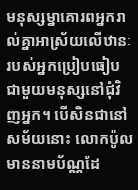មនុស្សម្នាគោរពអ្នករាល់គ្នាអាស្រ័យលើឋានៈរបស់អ្នកប្រៀបធៀបជាមួយមនុស្សនៅជុំវិញអ្នក។ បើសិនជានៅសម័យនោះ លោកប៉ូលមាននាមប័ណ្ណដែ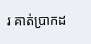រ គាត់ប្រាកដ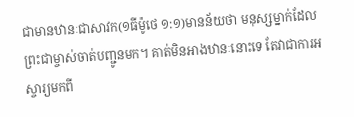ជាមានឋានៈជាសាវក(១ធីម៉ូថេ ១:១)មានន័យថា មនុស្សម្នាក់ដែលព្រះជាម្ចាស់ចាត់បញ្ជូនមក។ គាត់មិនអាងឋានៈនោះទេ តែវាជាការអស្ចារ្យមកពី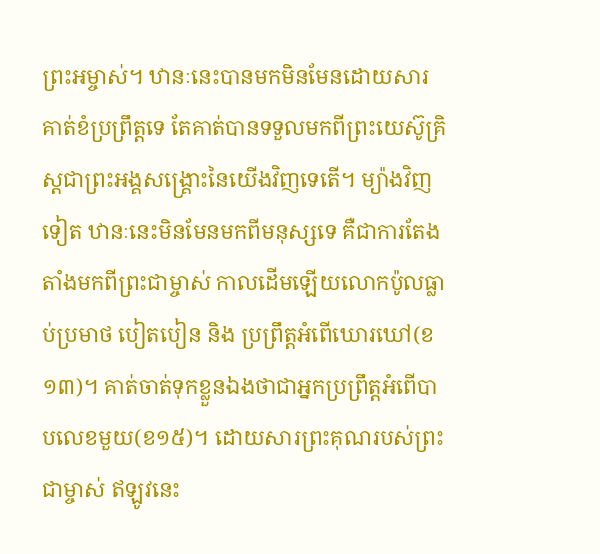ព្រះអម្ចាស់។ ឋានៈនេះបានមកមិនមែនដោយសារគាត់ខំប្រព្រឹត្តទេ តែគាត់បានទទួលមកពីព្រះយេស៊ូគ្រិស្តជាព្រះអង្គសង្រ្គោះនៃយើងវិញទេតើ។ ម្យ៉ាងវិញទៀត ឋានៈនេះមិនមែនមកពីមនុស្សទេ គឺជាការតែងតាំងមកពីព្រះជាម្ចាស់ កាលដើមឡើយលោកប៉ូលធ្លាប់ប្រមាថ បៀតបៀន និង ប្រព្រឹត្តអំពើឃោរឃៅ(ខ១៣)។ គាត់ចាត់ទុកខ្លួនឯងថាជាអ្នកប្រព្រឹត្តអំពើបាបលេខមួយ(ខ១៥)។ ដោយសារព្រះគុណរបស់ព្រះជាម្ចាស់ ឥឡូវនេះ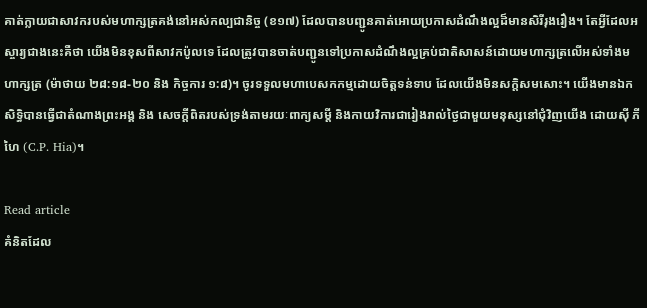គាត់ក្លាយជាសាវករបស់មហាក្សត្រគង់នៅអស់កល្បជានិច្ច (ខ១៧) ដែលបានបញ្ជូនគាត់អោយប្រកាសដំណឹងល្អដ៏មានសិរីរុងរឿង។ តែអ្វីដែលអស្ចារ្យជាងនេះគឺថា យើងមិនខុសពីសាវកប៉ូលទេ ដែលត្រូវបានចាត់បញ្ជូនទៅប្រកាសដំណឹងល្អគ្រប់ជាតិសាសន៍ដោយមហាក្សត្រលើអស់ទាំងមហាក្សត្រ (ម៉ាថាយ ២៨:១៨-២០ និង កិច្ចការ ១:៨)។ ចូរទទួលមហាបេសកកម្មដោយចិត្តទន់ទាប ដែលយើងមិនសក្តិសមសោះ។ យើងមានឯកសិទ្ធិបានធ្វើជាតំណាងព្រះអង្គ និង សេចក្តីពិតរបស់ទ្រង់តាមរយៈពាក្យសម្តី និងកាយវិការជារៀងរាល់ថ្ងៃជាមួយមនុស្សនៅជុំវិញយើង ដោយស៊ី ភី ហៃ (C.P. Hia)។

Read article
គំនិតដែល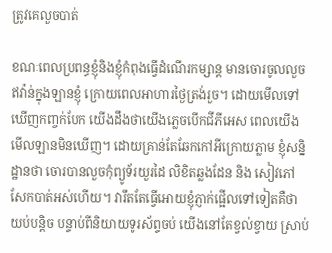ត្រូវគេលួចបាត់

ខណៈពេលប្រពន្ធខ្ញុំនិងខ្ញុំកំពុងធ្វើដំណើរកម្សាន្ត មានចោរចូលលួចឥវ៉ាន់ក្នុងឡានខ្ញុំ ក្រោយពេលអាហារថ្ងៃត្រង់រួច។ ដោយមើលទៅឃើញកញ្ចក់បែក យើងដឹងថាយើងភ្លេចបើកជីភីអេស ពេលយើងមើលឡានមិនឃើញ។ ដោយគ្រាន់តែឆែកកៅអីក្រោយភ្លាម ខ្ញុំសន្និដ្ឋានថា ចោរបានលួចកុំព្យូទ័រយួរដៃ លិខិតឆ្លងដែន និង សៀវភៅសែកបាត់អស់ហើយ។ វារឹតតែធ្វើអោយខ្ញុំភ្ញាក់ផ្អើលទៅទៀតគឺថា យប់បន្តិច បន្ទាប់ពីនិយាយទូរស័ព្ទចប់ យើងនៅតែខ្វល់ខ្វាយ ស្រាប់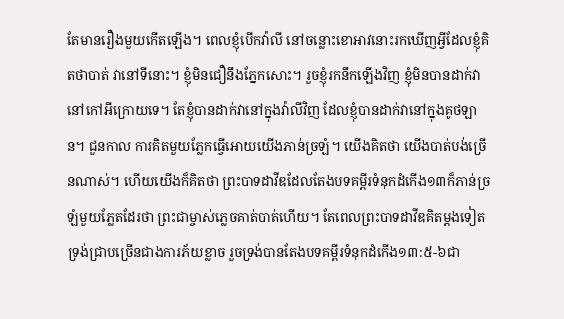តែមានរឿងមួយកើតឡើង។ ពេលខ្ញុំបើកវ៉ាលី នៅចន្លោះខោអាវនោះរកឃើញអ្វីដែលខ្ញុំគិតថាបាត់ វានៅទីនោះ។ ខ្ញុំមិនជឿនឹងភ្នែកសោះ។ រួចខ្ញុំរកនឹកឡើងវិញ ខ្ញុំមិនបានដាក់វានៅកៅអីក្រោយទេ។ តែខ្ញុំបានដាក់វានៅក្នុងវ៉ាលីវិញ ដែលខ្ញុំបានដាក់វានៅក្នុងគូថឡាន។ ជួនកាល ការគិតមួយភ្លែកធ្វើអោយយើងភាន់ច្រឡំ។ យើងគិតថា យើងបាត់បង់ច្រើនណាស់។ ហើយយើងក៏គិតថា ព្រះបាទដាវីឌដែលតែងបទគម្ពីរទំនុកដំកើង១៣ក៏ភាន់ច្រឡំមួយភ្លែតដែរថា ព្រះជាម្ចាស់ភ្លេចគាត់បាត់ហើយ។ តែពេលព្រះបាទដាវីឌគិតម្តងទៀត ទ្រង់ជ្រាបច្រើនជាងការភ័យខ្លាច រួចទ្រង់បានតែងបទគម្ពីរទំនុកដំកើង១៣:៥-៦ជា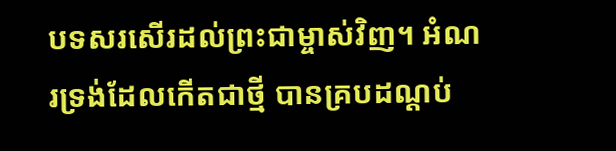បទសរសើរដល់ព្រះជាម្ចាស់វិញ។ អំណរទ្រង់ដែលកើតជាថ្មី បានគ្របដណ្តប់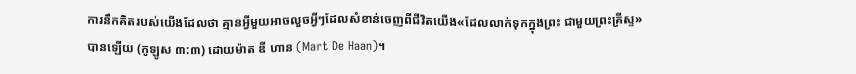ការនឹកគិតរបស់យើងដែលថា គ្មានអ្វីមួយអាចលួចអ្វីៗដែលសំខាន់ចេញពីជីវិតយើង«ដែលលាក់ទុកក្នុងព្រះ ជាមួយព្រះគ្រីស្ទ» បានឡើយ (កូឡូស ៣:៣) ដោយម៉ាត ឌី ហាន (Mart De Haan)។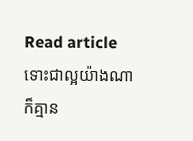Read article
ទោះជាល្អយ៉ាងណាក៏គ្មាន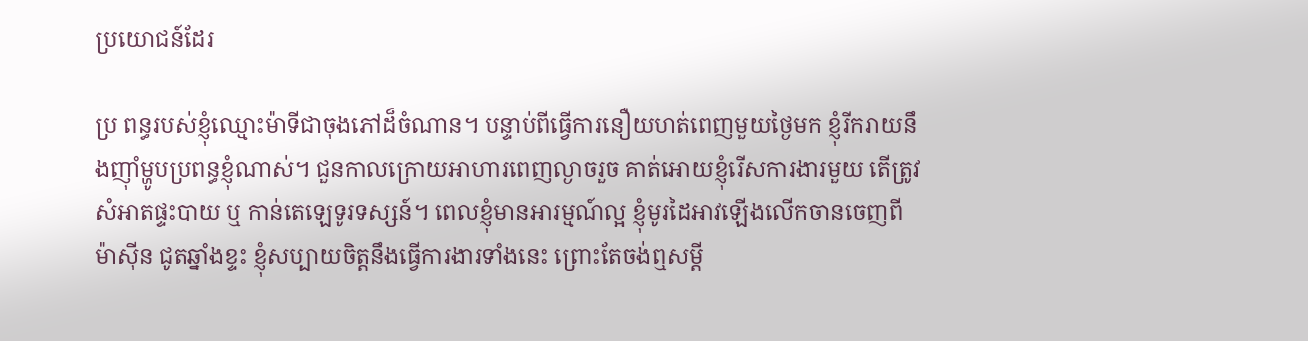ប្រយោជន៍ដែរ

ប្រ ពន្ធរបស់ខ្ញុំឈ្មោះម៉ាទីជាចុងភៅដ៏ចំណាន។ បន្ទាប់ពីធ្វើការនឿយហត់ពេញមួយថ្ងៃមក ខ្ញុំរីករាយនឹងញ៉ាំម្ហូបប្រពន្ធខ្ញុំណាស់។ ជួនកាលក្រោយអាហារពេញល្ងាចរួច គាត់អោយខ្ញុំរើសការងារមួយ តើត្រូវសំអាតផ្ទះបាយ ឬ កាន់តេឡេទូរទស្សន៍។ ពេលខ្ញុំមានអារម្មណ៍ល្អ ខ្ញុំមូរដៃអាវឡើងលើកចានចេញពីម៉ាស៊ីន ជូតឆ្នាំងខ្ទះ ខ្ញុំសប្បាយចិត្តនឹងធ្វើការងារទាំងនេះ ព្រោះតែចង់ឮសម្តី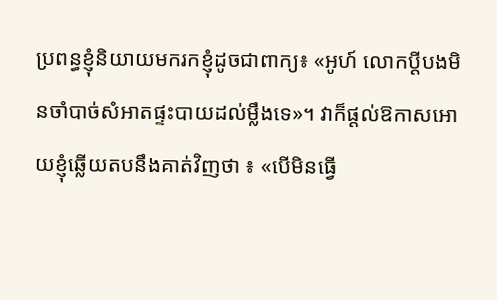ប្រពន្ធខ្ញុំនិយាយមករកខ្ញុំដូចជាពាក្យ៖ «អូហ៍ លោកប្តីបងមិនចាំបាច់សំអាតផ្ទះបាយដល់ម្លឹងទេ»។ វាក៏ផ្តល់ឱកាសអោយខ្ញុំឆ្លើយតបនឹងគាត់វិញថា ៖ «បើមិនធ្វើ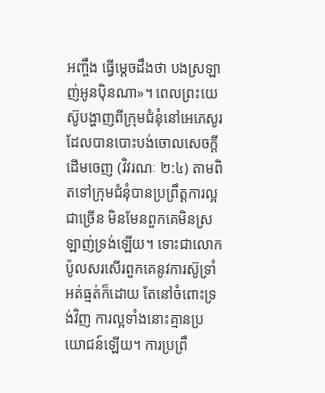អញ្ចឹង ធ្វើម្តេចដឹងថា បងស្រឡាញ់អូនប៉ិនណា»។ ពេលព្រះយេស៊ូបង្ហាញពីក្រុមជំនុំនៅអេភេសូរ ដែលបានបោះបង់ចោលសេចក្តីដើមចេញ (វិវរណៈ ២:៤) តាមពិតទៅក្រុមជំនុំបានប្រព្រឹត្តការល្អជាច្រើន មិនមែនពួកគេមិនស្រឡាញ់ទ្រង់ឡើយ។ ទោះជាលោកប៉ូលសរសើរពួកគេនូវការស៊ូទ្រាំ អត់ធ្មត់ក៏ដោយ តែនៅចំពោះទ្រង់វិញ ការល្អទាំងនោះគ្មានប្រយោជន៍ឡើយ។ ការប្រព្រឹ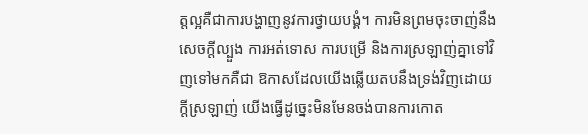ត្តល្អគឺជាការបង្ហាញនូវការថ្វាយបង្គំ។ ការមិនព្រមចុះចាញ់នឹងសេចក្តីល្បួង ការអត់ទោស ការបម្រើ និងការស្រឡាញ់គ្នាទៅវិញទៅមកគឺជា ឱកាសដែលយើងឆ្លើយតបនឹងទ្រង់វិញដោយក្តីស្រឡាញ់ យើងធ្វើដូច្នេះមិនមែនចង់បានការកោត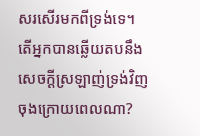សរសើរមកពីទ្រង់ទេ។ តើអ្នកបានឆ្លើយតបនឹងសេចក្តីស្រឡាញ់ទ្រង់វិញចុងក្រោយពេលណា?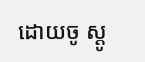ដោយចូ ស្តូ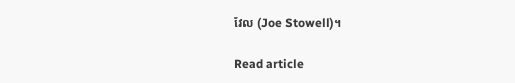វែល (Joe Stowell)។

Read article